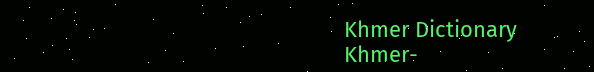Khmer Dictionary
Khmer-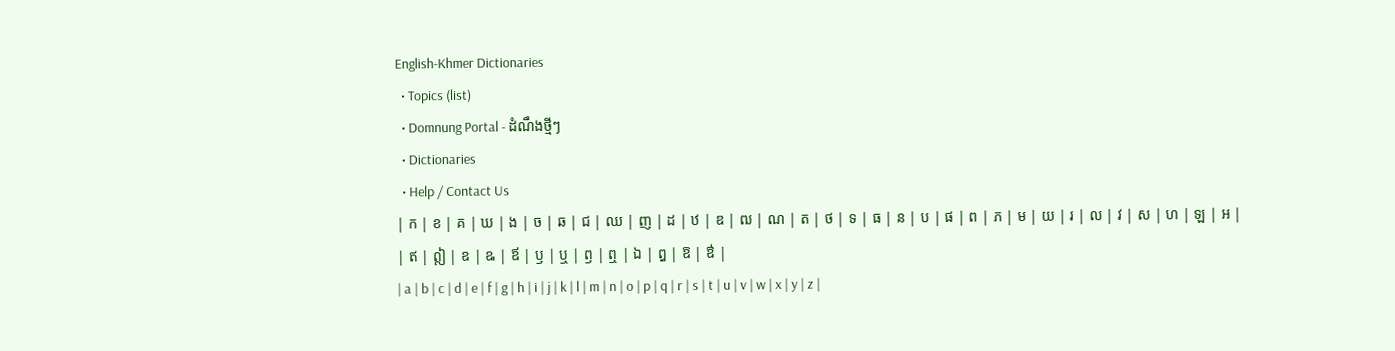English-Khmer Dictionaries
  • Topics (list)
  • Domnung Portal - ដំណឹងថ្មីៗ
  • Dictionaries
  • Help / Contact Us
| ក | ខ | គ | ឃ | ង | ច | ឆ | ជ | ឈ | ញ | ដ | ឋ | ឌ | ឍ | ណ | ត | ថ | ទ | ធ | ន | ប | ផ | ព | ភ | ម | យ | រ | ល | វ | ស | ហ | ឡ | អ |
| ឥ | ឦ | ឧ | ឩ | ឪ | ឫ | ឬ | ឭ | ឮ | ឯ | ឰ | ឱ | ឳ |
| a | b | c | d | e | f | g | h | i | j | k | l | m | n | o | p | q | r | s | t | u | v | w | x | y | z |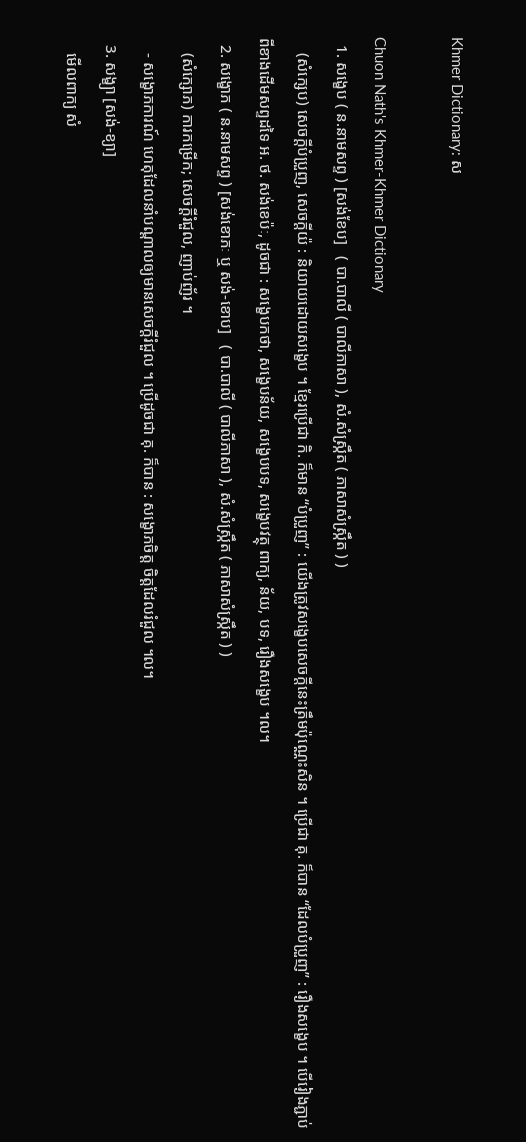Khmer Dictionary: ស

Chuon Nath's Khmer-Khmer Dictionary
  1. សង្ខេប ( ន.នាមសព្ទ ) [សង់ខែប]   ( បា.បាលី ( បាលីភាសា ), សំ.សំស្រ្កឹត ( ភាសាសំស្រ្កឹត ) )
    (សំក្សេប) សេចក្ដីបំប្រួញ, សេចក្ដីយ៉ : និយាយដោយសង្ខេប ។ ខ្មែរប្រើជា កិ. ក៏មាន “បំប្រួញ” : យើងត្រូវសង្ខេបសេចក្ដីនេះត្រឹមប៉ុណ្ណេះសិន ។ ប្រើជា គុ. ក៏បាន “ដែលបំប្រួញ” : រឿងសង្ខេប ។ បើរៀងភ្ជាប់ពីខាងដើមសព្ទដទៃ អ. ថ. សង់ខេប៉ៈ, ដូចជា : សង្ខេបកថា, សង្ខេបន័យ, សង្ខេបបទ, សង្ខេបវត្ថុ ពាក្យ, ន័យ, បទ, រឿងសង្ខេប ។ល។
  2. សង្ខោភ ( ន.នាមសព្ទ ) [សង់ខោភៈ ឬ សង់-ខោប]   ( បា.បាលី ( បាលីភាសា ), សំ.សំស្រ្កឹត ( ភាសាសំស្រ្កឹត ) )
    (សំក្សោភ) ការកម្រើក; សេចក្ដីរំជួល, ញាប់ញ័រ ។
    - សង្ខោភការណ៍ ហេតុដែលនាំបណ្ដាលឲ្យមានសេចក្ដីរំជួល ។ ប្រើដូចជា គុ. ក៏បាន : សង្ខោភចិត្ត ចិត្តដែលរំជួល ។ល។
  3. សង្ខ្យា [សង់-ខ្យា]
    មើលពាក្យ សំ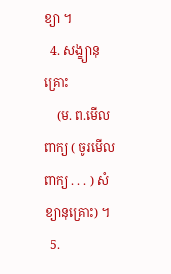ខ្យា ។
  4. សង្ខ្យានុគ្រោះ
    (ម. ព.មើលពាក្យ ( ចូរមើលពាក្យ . . . ) សំខ្យានុគ្រោះ) ។
  5.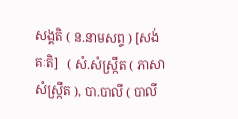សង្គតិ ( ន.នាមសព្ទ ) [សង់គៈតិ]   ( សំ.សំស្រ្កឹត ( ភាសាសំស្រ្កឹត ), បា.បាលី ( បាលី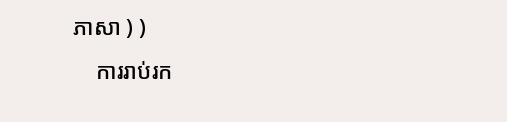ភាសា ) )
    ការរាប់រក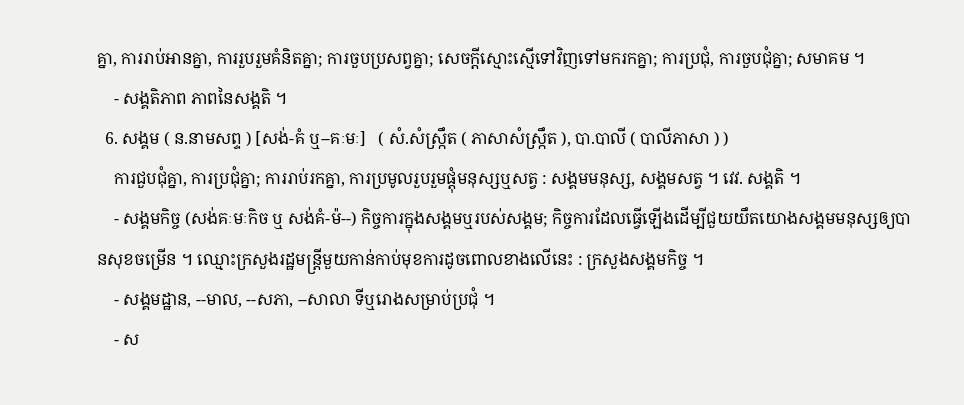គ្នា, ការរាប់អានគ្នា, ការរួបរួមគំនិតគ្នា; ការចួបប្រសព្វគ្នា; សេចក្ដីស្មោះស្មើទៅវិញទៅមករកគ្នា; ការប្រជុំ, ការចួបជុំគ្នា; សមាគម ។
    - សង្គតិភាព ភាពនៃសង្គតិ ។
  6. សង្គម ( ន.នាមសព្ទ ) [សង់-គំ ឬ--គៈមៈ]   ( សំ.សំស្រ្កឹត ( ភាសាសំស្រ្កឹត ), បា.បាលី ( បាលីភាសា ) )
    ការជួបជុំគ្នា, ការប្រជុំគ្នា; ការរាប់រកគ្នា, ការប្រមូលរួបរួមផ្តុំមនុស្សឬសត្វ : សង្គមមនុស្ស, សង្គមសត្វ ។ វេវ. សង្គតិ ។
    - សង្គមកិច្ច (សង់គៈមៈកិច ឬ សង់គំ-ម៉--) កិច្ចការក្នុងសង្គមឬរបស់សង្គម; កិច្ចការដែលធ្វើឡើងដើម្បីជួយយឹតយោងសង្គមមនុស្សឲ្យបានសុខចម្រើន ។ ឈ្មោះក្រសួងរដ្ឋមន្រ្តីមួយកាន់កាប់មុខការដូចពោលខាងលើនេះ : ក្រសួងសង្គមកិច្ច ។
    - សង្គមដ្ឋាន, --មាល, --សភា, --សាលា ទីឬរោងសម្រាប់ប្រជុំ ។
    - ស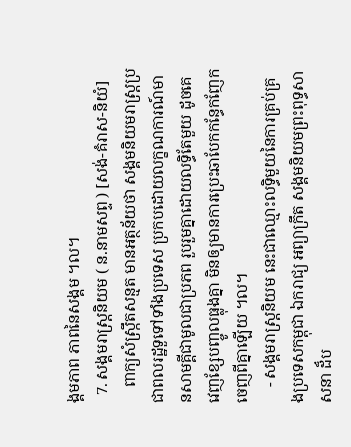ង្គមភាព ភាពនៃសង្គម ។ល។
  7. សង្គមរាស្ត្រនិយម ( ន.នាមសព្ទ ) [សង់-គំរាស-និយំ]
    ពាក្យសំស្រ្កឹតសន្មត មានអត្ថន័យថា សង្គមនិយមរាស្រ្តប្រជាពលរដ្ឋទួទៅទាំងប្រទេស ប្រកបដោយលក្ខណការណ៍មានសាមគ្គីជាមូលជាប្រភព រួបរួមគ្នាដោយលទ្ធិតែមួយ ដូចគេវេញខ្សែបញ្ចូលធ្លុងគ្នា មិនឲ្យមានការប្រេះឆាបែកកន្ធែកញែកចេញពីគ្នាឡើយ ។ល។
    - សង្គមរាស្រ្តនិយម នេះជាឈ្មោះលទ្ធិមួយនៃការគ្រប់គ្រងប្រទេសកម្ពុជា ឯករាជ្យ អព្យាក្រឹត សង្គមនិយមព្រះពុទ្ធសាសនា ដ៏ប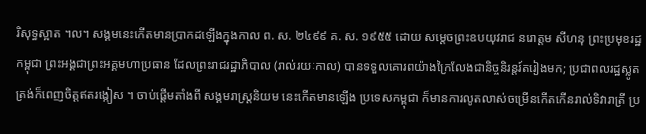រិសុទ្ធស្អាត ។ល។ សង្គមនេះកើតមានប្រាកដឡើងក្នុងកាល ព. ស. ២៤៩៩ គ. ស. ១៩៥៥ ដោយ សម្ដេចព្រះឧបយុវរាជ នរោត្តម សីហនុ ព្រះប្រមុខរដ្ឋកម្ពុជា ព្រះអង្គជាព្រះអគ្គមហាប្រធាន ដែលព្រះរាជរដ្ឋាភិបាល (រាល់រយៈកាល) បានទទួលគោរពយ៉ាងក្រៃលែងជានិច្ចនិរន្តរ៍តរៀងមក; ប្រជាពលរដ្ឋស្លូតត្រង់ក៏ពេញចិត្តឥតរង្កៀស ។ ចាប់ផ្តើមតាំងពី សង្គមរាស្រ្តនិយម នេះកើតមានឡើង ប្រទេសកម្ពុជា ក៏មានការលូតលាស់ចម្រើនកើតកើនរាល់ទិវារាត្រី ប្រ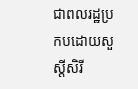ជាពលរដ្ឋប្រកបដោយសួស្ដីសិរី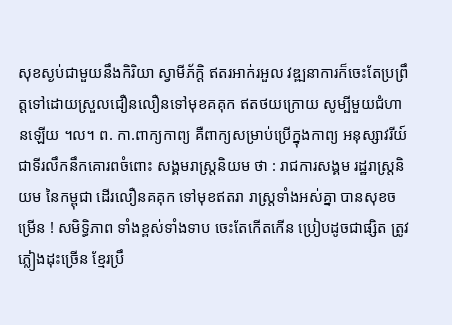សុខស្ងប់ជាមួយនឹងកិរិយា ស្វាមីភ័ក្តិ ឥតរអាក់រអួល វឌ្ឍនាការក៏ចេះតែប្រព្រឹត្តទៅដោយស្រួលជឿនលឿនទៅមុខគគុក ឥតថយក្រោយ សូម្បីមួយជំហានឡើយ ។ល។ ព. កា.ពាក្យកាព្យ គឺពាក្យសម្រាប់ប្រើក្នុងកាព្យ អនុស្សាវរីយ៍ជាទីរលឹកនឹកគោរពចំពោះ សង្គមរាស្រ្តនិយម ថា : រាជការសង្គម រដ្ឋរាស្រ្តនិយម នៃកម្ពុជា ដើរលឿនគគុក ទៅមុខឥតរា រាស្រ្តទាំងអស់គ្នា បានសុខចម្រើន ! សមិទ្ធិភាព ទាំងខ្ពស់ទាំងទាប ចេះតែកើតកើន ប្រៀបដូចជាផ្សិត ត្រូវភ្លៀងដុះច្រើន ខ្មែរប្រឹ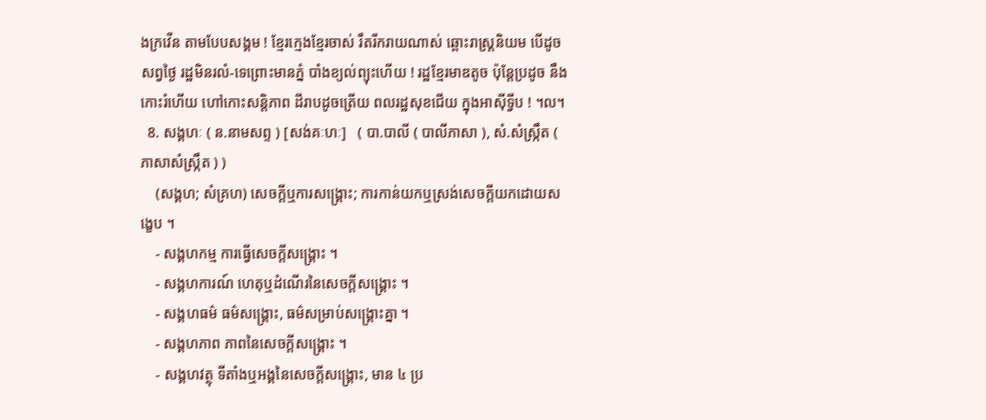ងក្រវើន តាមបែបសង្គម ! ខ្មែរក្មេងខ្មែរចាស់ រឹតរីករាយណាស់ ឆ្ពោះរាស្រ្តនិយម បើដូចសព្វថ្ងៃ រដ្ឋមិនរលំ-ទេព្រោះមានភ្នំ បាំងខ្យល់ព្យុះហើយ ! រដ្ឋខ្មែរមាឌតូច ប៉ុន្តែប្រដូច នឹងកោះរំហើយ ហៅកោះសន្តិភាព ដីរាបដូចត្រើយ ពលរដ្ឋសុខជើយ ក្នុងអាស៊ីទ្វីប ! ។ល។
  8. សង្គហៈ ( ន.នាមសព្ទ ) [សង់គៈហៈ]   ( បា.បាលី ( បាលីភាសា ), សំ.សំស្រ្កឹត ( ភាសាសំស្រ្កឹត ) )
    (សង្គហ; សំគ្រហ) សេចក្ដីឬការសង្រ្គោះ; ការកាន់យកឬស្រង់សេចក្ដីយកដោយសង្ខេប ។
    - សង្គហកម្ម ការធ្វើសេចក្ដីសង្រ្គោះ ។
    - សង្គហការណ៍ ហេតុឬដំណើរនៃសេចក្ដីសង្រ្គោះ ។
    - សង្គហធម៌ ធម៌សង្រ្គោះ, ធម៌សម្រាប់សង្រ្គោះគ្នា ។
    - សង្គហភាព ភាពនៃសេចក្ដីសង្រ្គោះ ។
    - សង្គហវត្ថុ ទីតាំងឬអង្គនៃសេចក្ដីសង្រ្គោះ, មាន ៤ ប្រ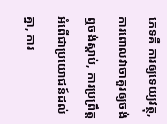ភេទគឺ ការឲ្យទេយ្យវត្ថុ, ការពោលវាចាគួរឲ្យចង់ឮចង់ស្ដាប់, ការប្រព្រឹត្តអំពើជាប្រយោជន៍ដល់គ្នា, ការ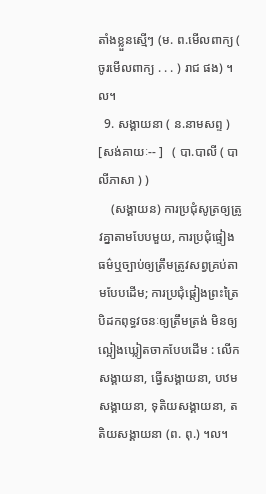តាំងខ្លួនស្មើៗ (ម. ព.មើលពាក្យ ( ចូរមើលពាក្យ . . . ) រាជ ផង) ។ល។
  9. សង្គាយនា ( ន.នាមសព្ទ ) [សង់គាយៈ-- ]   ( បា.បាលី ( បាលីភាសា ) )
    (សង្គាយន) ការប្រជុំសូត្រឲ្យត្រូវគ្នាតាមបែបមួយ, ការប្រជុំផ្ទៀងធម៌ឬច្បាប់ឲ្យត្រឹមត្រូវសព្វគ្រប់តាមបែបដើម; ការប្រជុំផ្តៀងព្រះត្រៃបិដកពុទ្ធវចនៈឲ្យត្រឹមត្រង់ មិនឲ្យល្អៀងឃ្លៀតចាកបែបដើម : លើកសង្គាយនា, ធ្វើសង្គាយនា, បឋមសង្គាយនា, ទុតិយសង្គាយនា, តតិយសង្គាយនា (ព. ពុ.) ។ល។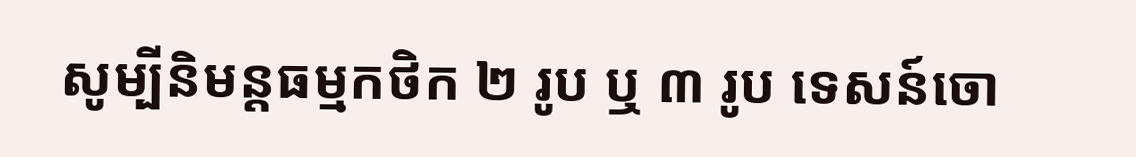សូម្បីនិមន្តធម្មកថិក ២ រូប ឬ ៣ រូប ទេសន៍ចោ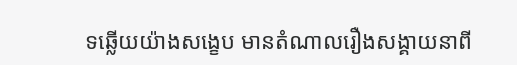ទឆ្លើយយ៉ាងសង្ខេប មានតំណាលរឿងសង្គាយនាពី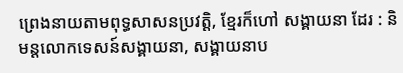ព្រេងនាយតាមពុទ្ធសាសនប្រវត្តិ, ខ្មែរក៏ហៅ សង្គាយនា ដែរ : និមន្តលោកទេសន៍សង្គាយនា, សង្គាយនាប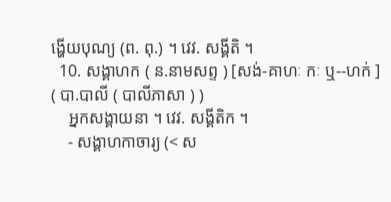ង្ហើយបុណ្យ (ព. ពុ.) ។ វេវ. សង្គីតិ ។
  10. សង្គាហក ( ន.នាមសព្ទ ) [សង់-គាហៈ កៈ ឬ--ហក់ ]   ( បា.បាលី ( បាលីភាសា ) )
    អ្នកសង្គាយនា ។ វេវ. សង្គីតិក ។
    - សង្គាហកាចារ្យ (< ស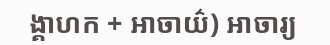ង្គាហក + អាចាយ៌) អាចារ្យ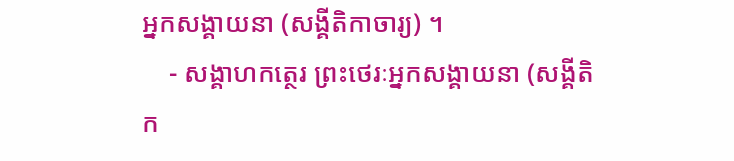អ្នកសង្គាយនា (សង្គីតិកាចារ្យ) ។
    - សង្គាហកត្ថេរ ព្រះថេរៈអ្នកសង្គាយនា (សង្គីតិក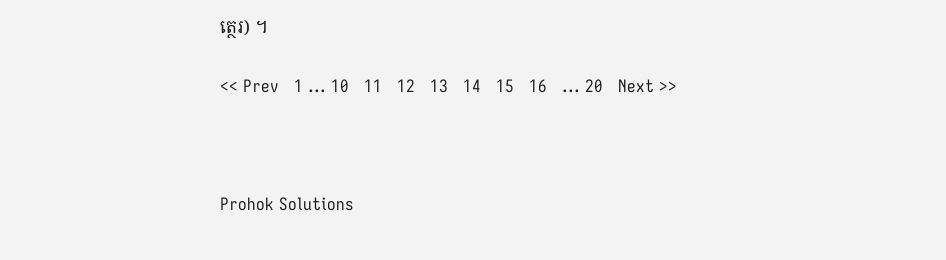ត្ថេរ) ។

<< Prev   1 ... 10   11   12   13   14   15   16   ... 20   Next >>



Prohok Solutions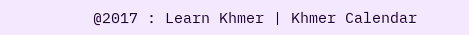@2017 : Learn Khmer | Khmer Calendar